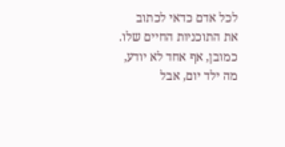לכל אדם כדאי לכתוב את התוכניות החיים שלו.
כמובן, אף אחד לא יודע, מה ילד יום, אבל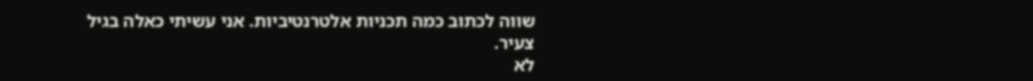שווה לכתוב כמה תכניות אלטרנטיביות. אני עשיתי כאלה בגיל צעיר.
לא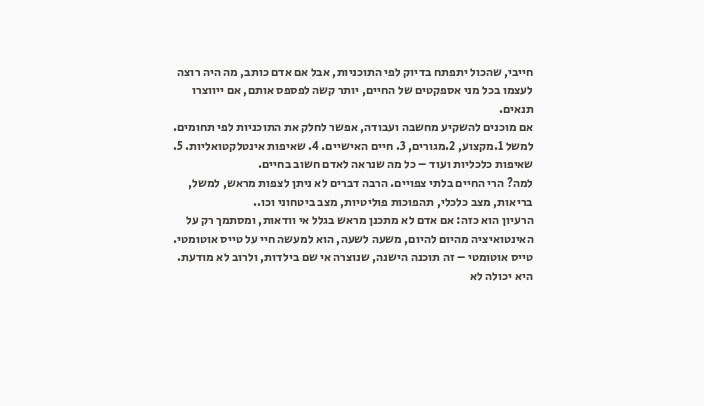חייבי, שהכול יתפתח בדיוק לפי התוכניות, אבל אם אדם כותב, מה היה רוצה לעצמו בכל מני אספקטים של החיים, יותר קשה לפספס אותם, אם ייווצרו תנאים.
אם מוכנים להשקיע מחשבה ועבודה, אפשר לחלק את התוכניות לפי תחומים. למשל 1.מקצוע, 2.מגורים, 3. חיים האישיים. 4. שאיפות אינטלקטואליות. 5. שאיפות כלכליות ועוד – כל מה שנראה לאדם חשוב בחיים.
למה? הרי החיים בלתי צפויים. הרבה דברים לא ניתן לצפות מראש, למשל, בריאות, מצב כלכלי, תהפוכות פוליטיות, מצב ביטחוני וכו..
הרעיון הוא כזה: אם אדם לא מתכנן מראש בגלל אי וודאות, ומסתמך רק על האינטואיציה מהיום להיום, משעה לשעה, הוא למעשה חיי על טייס אוטומטי. טייס אוטומטי – זה תוכנה הישנה, שנוצרה אי שם בילדות, ולרוב לא מודעת. היא יכולה לא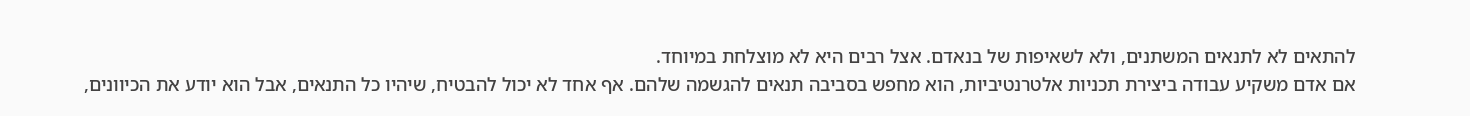להתאים לא לתנאים המשתנים, ולא לשאיפות של בנאדם. אצל רבים היא לא מוצלחת במיוחד.
אם אדם משקיע עבודה ביצירת תכניות אלטרנטיביות, הוא מחפש בסביבה תנאים להגשמה שלהם. אף אחד לא יכול להבטיח, שיהיו כל התנאים, אבל הוא יודע את הכיוונים,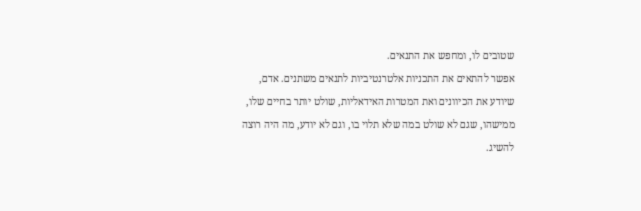שטובים לו, ומחפש את התנאים.
אפשר להתאים את התכניות אלטרנטיביות לתנאים משתנים. אדם, שיודע את הכיוונים ואת המטרות האידאליות, שולט יותר בחיים שלו, ממישהו, שגם לא שולט במה שלא תלוי בו, וגם לא יודע, מה היה רוצה להשיג.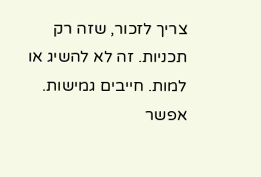צריך לזכור, שזה רק תכניות. זה לא להשיג או למות. חייבים גמישות.
אפשר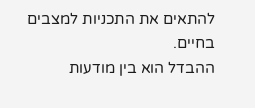להתאים את התכניות למצבים בחיים.
ההבדל הוא בין מודעות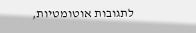לתגובות אוטומטיות,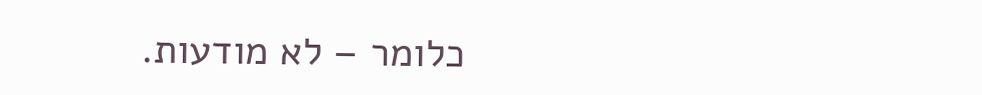כלומר – לא מודעות.